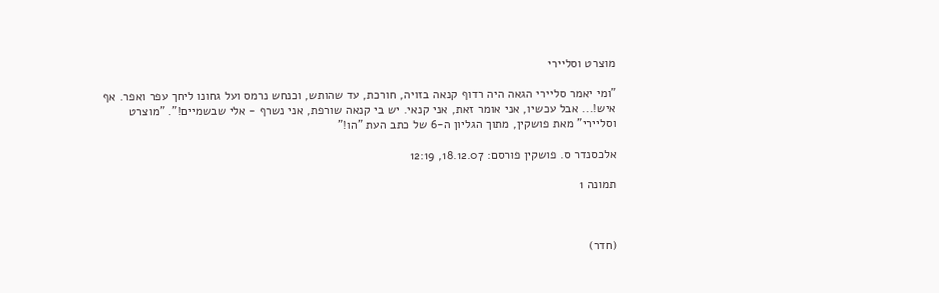מוצרט וסליירי

"ומי יאמר סליירי הגאה היה רדוף קנאה בזויה, חורכת, עד שהותש, וכנחש נרמס ועל גחונו ליחך עפר ואפר. אף איש!... אבל עכשיו, אני אומר זאת, אני קנאי. יש בי קנאה שורפת, אני נשרף - אלי שבשמיים!". "מוצרט וסליירי" מאת פושקין, מתוך הגליון ה-6 של כתב העת "הו!"

אלכסנדר ס. פושקין פורסם: 18.12.07, 12:19

תמונה 1



(חדר)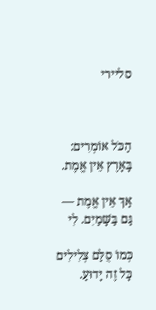סליירי



הַכֹּל אוֹמְרִים: בָּאָרֶץ אֵין אֱמֶת.

אַךְ אֵין אֱמֶת — גַּם בַּשָּׁמַיִם. לִי

כְּמוֹ סֻלַּם צְלִילִים כָּל זֶה יָדוּעַ.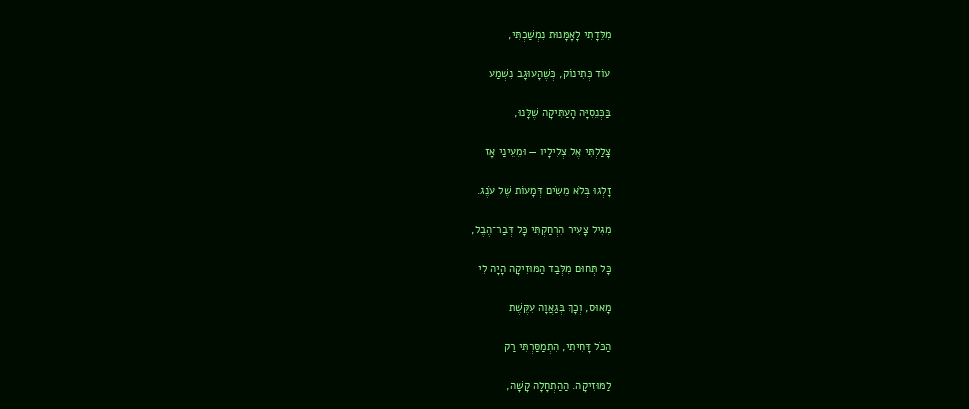מִלֵּדָתִי לָאָמָּנוּת נִמְשַׁכְתִּי,

עוֹד כְּתִינוֹק, כְּשֶׁהָעוּגָב נִשְׁמַע

בַּכְּנֵסִיָּה הָעַתִּיקָה שֶׁלָּנוּ,

צָלַלְתִּי אֶל צְלִילָיו — וּמֵעֵינַי אָז

זָלְגוּ בְּלֹא מֵשִׂים דְּמָעוֹת שֶׁל עֹנֶג.

מִגִּיל צָעִיר הִרְחַקְתִּי כָּל דְּבַר־הֶבֶל,

כָּל תְּחוּם מִלְּבַד הַמּוּזִיקָה הָיָה לִי

מָאוּס, וְכָךְ בְּגַאֲוָה עִקֶּשֶׁת

הַכֹּל דָּחִיתִי, הִתְמַסַּרְתִּי רַק

לַמּוּזִיקָה. הַהַתְחָלָה קָשָׁה,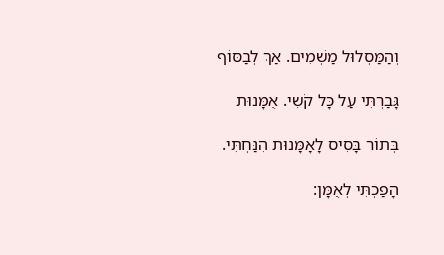וְהַמַּסְלוּל מַשְׁמִים. אַךְ לְבַסּוֹף

גָּבַרְתִּי עַל כָּל קֹשִי. אֻמָּנוּת

בְּתוֹר בָּסִיס לָאָמָּנוּת הִנַּחְתִּי.

הָפַכְתִּי לְאֻמָּן: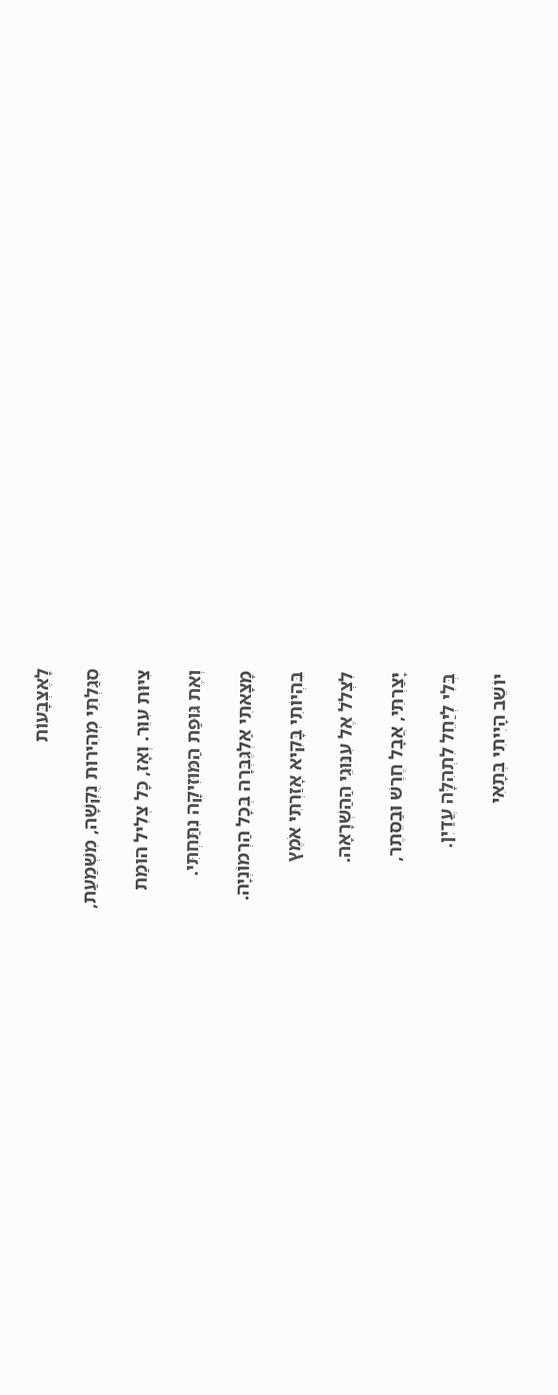לָאֶצְבָּעוֹת

סִגַּלְתִּי מְהִירוּת נֻקְשָׁה, מִשְׁמַעַת,

צִיּוּת עִוֵּר. וְאָז, כָּל צְלִיל הוּמַת

וְאֶת גּוּפַת הַמּוּזִיקָה נִתַּחְתִּי.

מָצָאתִי אַלְגֶּבְּרָה בְּכָל הַרְמוֹנְיָה.

בִּהְיוֹתִי בָּקִיא אָזַרְתִּי אֹמֶץ

לִצְלֹל אֶל עִנּוּגֵי הַהַשְׁרָאָה.

יָצַרְתִּי, אֲבָל חֶרֶשׁ וּבַסֵּתֶר,

בְּלִי לְיַחֵל לִתְהִלָּה עֲדַיִן.

יוֹשֵׁב הָיִיתִי בְּתָאִי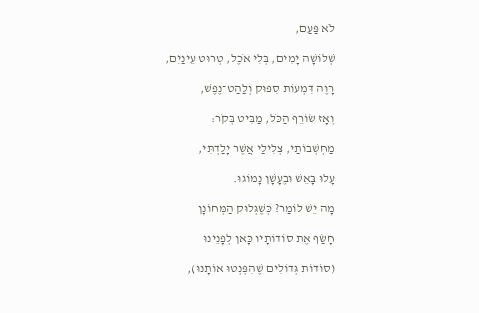לֹא פַּעַם,

שְׁלוֹשָׁה יָמִים, בְּלִי אֹכֶל, טְרוּט עֵינַיִם,

רָוֶה דִּמְעוֹת סִפּוּק וְלַהַט־נֶפֶשׁ,

וְאָז שׂוֹרֵף הַכֹּל, מַבִּיט בְּקֹר:

מַחְשְׁבוֹתַי, צְלִילַי אֲשֶׁר יָלַדְתִּי,

עָלוּ בָּאֵשׁ וּבֶעָשָׁן נָמוֹגוּ.

מָה יֵשׁ לוֹמַר? כְּשֶׁגְּלוּק הַמְּחוֹנָן

חָשַׂף אֶת סוֹדוֹתָיו כָּאן לְפָנֵינוּ

(סוֹדוֹת גְּדוֹלִים שֶׁהִפְּנְטוּ אוֹתָנוּ),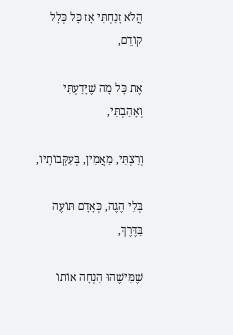הֲלֹא זָנַחְתִּי אָז כָּל כְּלָל קוֹדֵם,

אֶת כָּל מָה שֶׁיָּדַעְתִּי וְאָהַבְתִּי,

וְרַצְתִּי, מַאֲמִין, בְּעִקְּבוֹתָיו,

בְּלִי הֶגֶה, כְּאָדָם תּוֹעֶה בַּדֶּרֶךְ,

שֶׁמִּישֶׁהוּ הִנְחָה אוֹתוֹ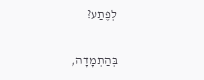לְפֶתַע?

בְּהַתְמָדָה,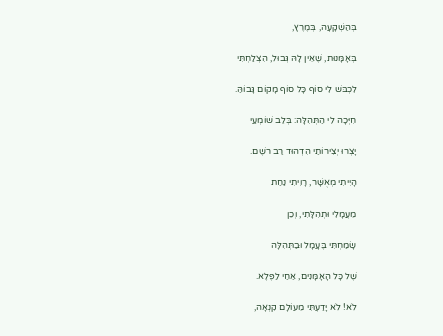בְּהַשְׁקָעָה, בְּמֶרֶץ,

בְּאָמָּנוּת, שֶׁאֵין לָהּ גְּבוּל, הִצְלַחְתִּי

לִכְבֹּש לִי סוֹף כָּל סוֹף מָקוֹם גָּבוֹהַּ.

חִיְּכָה לִי הַתְּהִלָּה: בְּלֵב שׁוֹמְעַי

יָצְרוּ יְצִירוֹתַי הִדְהוּד רַב רֹשֶם.

הָיִיתִי מְאֻשָּׁר, רָוִיתִי נַחַת

מֵעֲמָלִי וּתְהִלָּתִי, וְכֵן

שָׂמַחְתִּי בֶּעָמָל וּבַתְּהִלָּה

שֶׁל כָּל הָאָמָּנִים, אַחַי לַפֶּלֶא.

לֹא! לֹא יָדַעְתִּי מֵעוֹלָם קִנְאָה,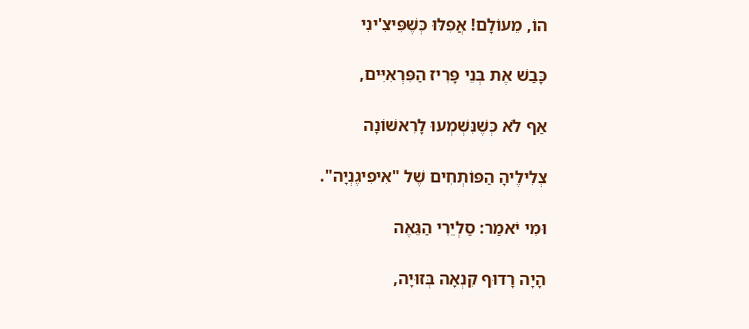הוֹ, מֵעוֹלָם! אֲפִלּוּ כְּשֶׁפִּיצִ'ינִי

כָּבַשׁ אֶת בְּנֵי פָּרִיז הַפִּרְאִיִּים,

אַף לֹא כְּשֶׁנִּשְׁמְעוּ לָרִאשׁוֹנָה

צְלִילֶיהָ הַפּוֹתְחִים שֶׁל "אִיפִיגֶנְיָה".

וּמִי יֹאמַר: סַלְיֵרִי הַגֵּאֶה

הָיָה רָדוּף קִנְאָה בְּזוּיָה,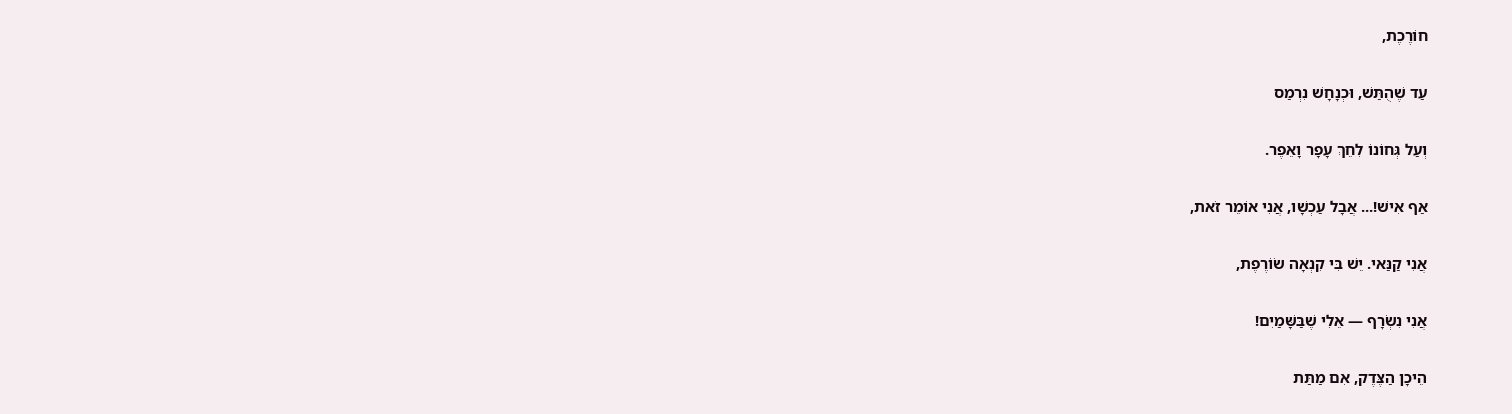חוֹרֶכֶת,

עַד שֶׁהֻתַּשׁ, וּכְנָחָשׁ נִרְמַס

וְעַל גְּחוֹנוֹ לִחֵךְ עָפָר וָאֵפֶר.

אַף אִישׁ!... אֲבָל עַכְשָׁו, אֲנִי אוֹמֵר זֹאת,

אֲנִי קַנַּאי. יֵשׁ בִּי קִנְאָה שׂוֹרֶפֶת,

אֲנִי נִשְׂרָף — אֵלִי שֶׁבַּשָּׁמַיִם!

הֵיכָן הַצֶּדֶק, אִם מַתַּת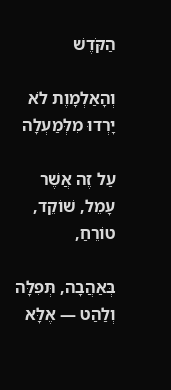הַקֹּדֶשׁ

וְהָאַלְמָוֶת לֹא יָרְדוּ מִלְּמַעְלָה

עַל זֶה אֲשֶׁר עָמֵל, שׁוֹקֵד, טוֹרֵחַ,

בְּאַהֲבָה, תְּפִלָּה וְלַהַט — אֶלָּא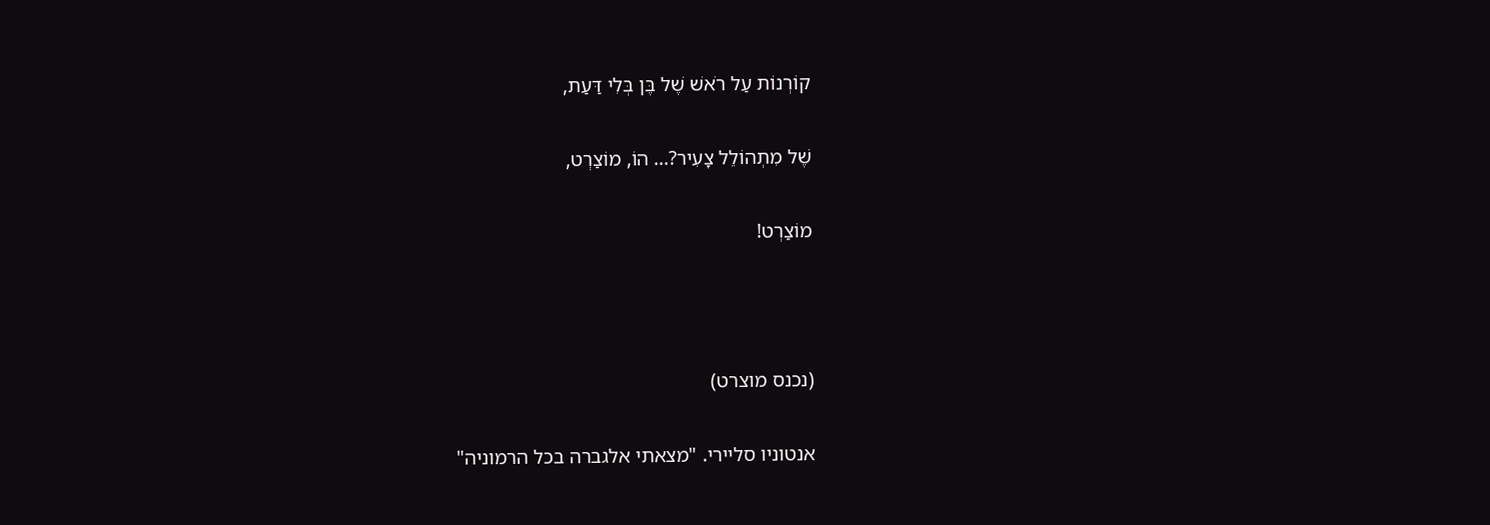קוֹרְנוֹת עַל רֹאשׁ שֶׁל בֶּן בְּלִי דַּעַת,

שֶׁל מִתְהוֹלֵל צָעִיר?... הוֹ, מוֹצַרְט,

מוֹצַרְט!



(נכנס מוצרט)

אנטוניו סליירי. "מצאתי אלגברה בכל הרמוניה"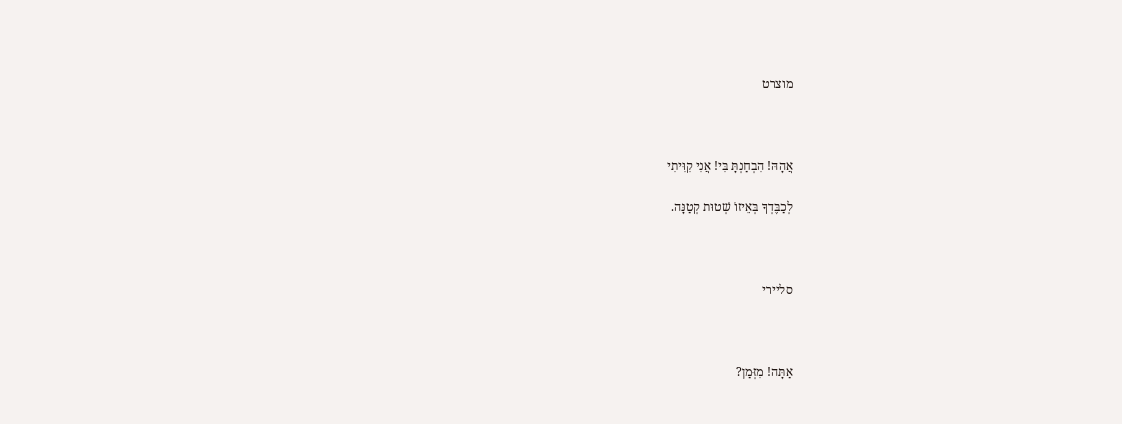מוצרט



אֲהָהּ! הִבְחַנְתָּ בִּי! אֲנִי קִוִּיתִי

לְכַבֶּדְךָ בְּאֵיזוֹ שְׁטוּת קְטַנָּה.



סליירי



אַתָּה! מִזְּמַן?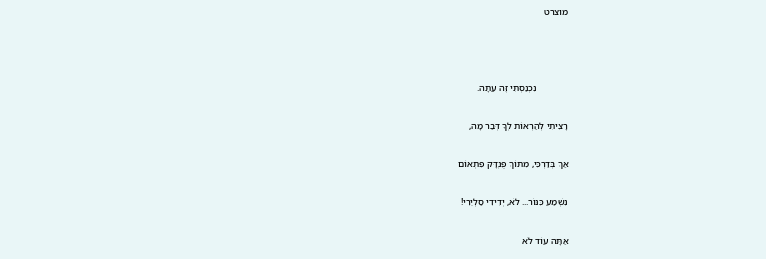מוצרט



             נִכְנַסְתִּי זֶה עַתָּה.

רָצִיתִי לְהַרְאוֹת לְךָ דְּבַר מָה,

אַךְ בְּדַרְכִּי, מִתּוֹךְ פֻּנְדָּק פִּתְאוֹם

נִשְׁמַע כִּנּוֹר... לֹא, יְדִידִי סַלְיֵרִי!

אַתָּה עוֹד לֹא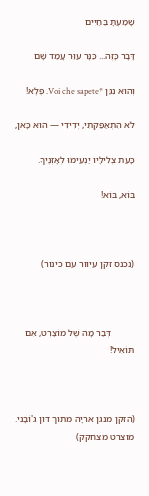שָׁמַעְתָּ בַּחַיִּים

דָּבָר כָּזֶה... כַּנָּר עִוֵּר עָמַד שָׁם

וְהוּא נִגֵּן *Voi che sapete. פֶּלֶא!

לֹא הִתְאַפַּקְתִּי, יְדִידִי — הוּא כָּאן,

כָּעֵת צְלִילָיו יַנְעִימוּ לְאָזְנֶיךָ.

בּוֹא, בּוֹא!



(נכנס זקן עיוור עם כינור)



          דְּבַר מָה שֶׁל מוֹצַרְט, אִם תּוֹאִיל!



(הזקן מנגן אריָה מתוך דון ג'וֹבָני. מוצרט מצחקק)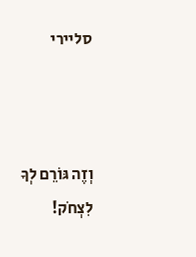סליירי



וְזֶה גּוֹרֵם לְךָ לִצְחֹק!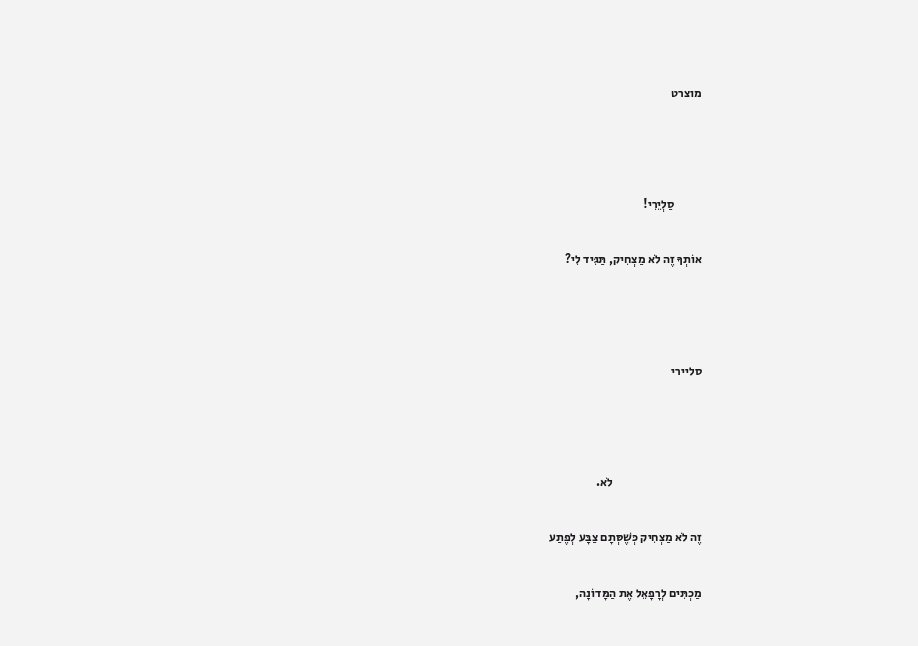מוצרט



           סַלְיֵרִי!

אוֹתְךָ זֶה לֹא מַצְחִיק, תַּגִּיד לִי?



סליירי



                                     לֹא.

זֶה לֹא מַצְחִיק כְּשֶׁסְּתָם צַבָּע לְפֶתַע

מַכְתִּים לְרָפָאֵל אֶת הַמָּדוֹנָה,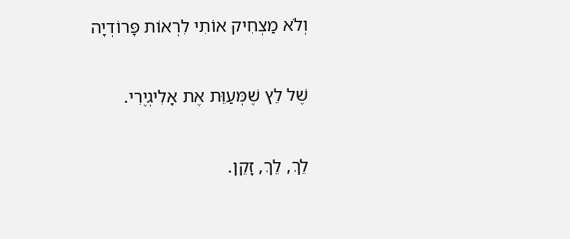וְלֹא מַצְחִיק אוֹתִי לִרְאוֹת פָּרוֹדְיָה

שֶׁל לֵץ שֶׁמְּעַוֵּת אֶת אָלִיגְיֶרִי.

לֵךְ, לֵךְ, זָקֵן.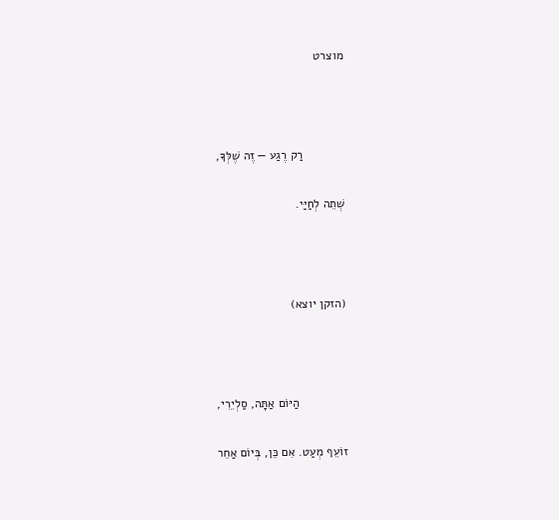מוצרט



            רַק רֶגַע — זֶה שֶׁלְּךָ,

שְׁתֵה לְחַיַּי.



(הזקן יוצא)



              הַיּוֹם אַתָּה, סַלְיֵרִי,

זוֹעֵף מְעַט. אִם כֵּן, בְּיוֹם אַחֵר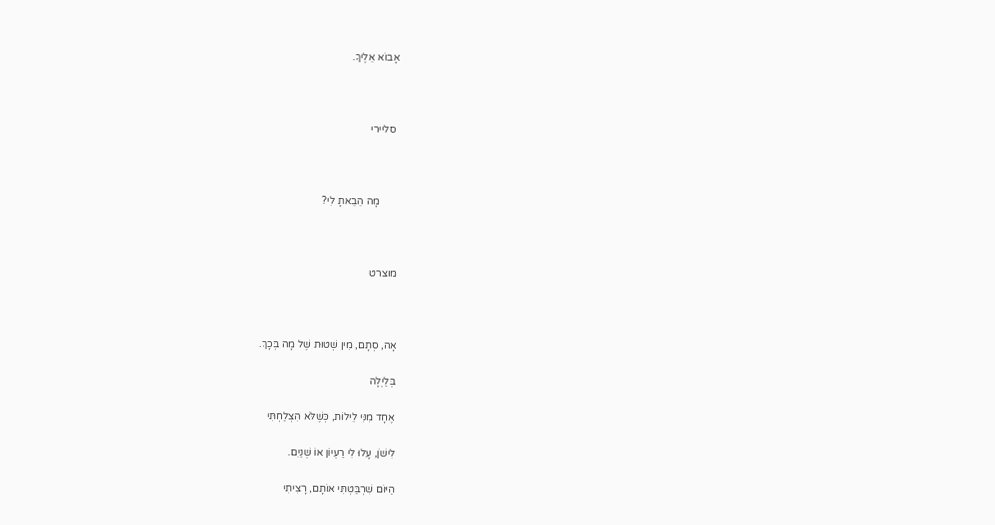אָבוֹא אֵלֶיךָ.



 סליירי



       מָה הֵבֵאתָ לִי?



מוצרט



אָה, סְתָם, מִין שְׁטוּת שֶׁל מָה בְּכָךְ.

בְּלַיְלָה

אֶחָד מִנִּי לֵילוֹת, כְּשֶׁלֹּא הִצְלַחְתִּי

לִישֹׁן, עָלוּ לִי רַעְיוֹן אוֹ שְׁנַיִם.

הַיּוֹם שִׁרְבַּטְתִּי אוֹתָם, רָצִיתִי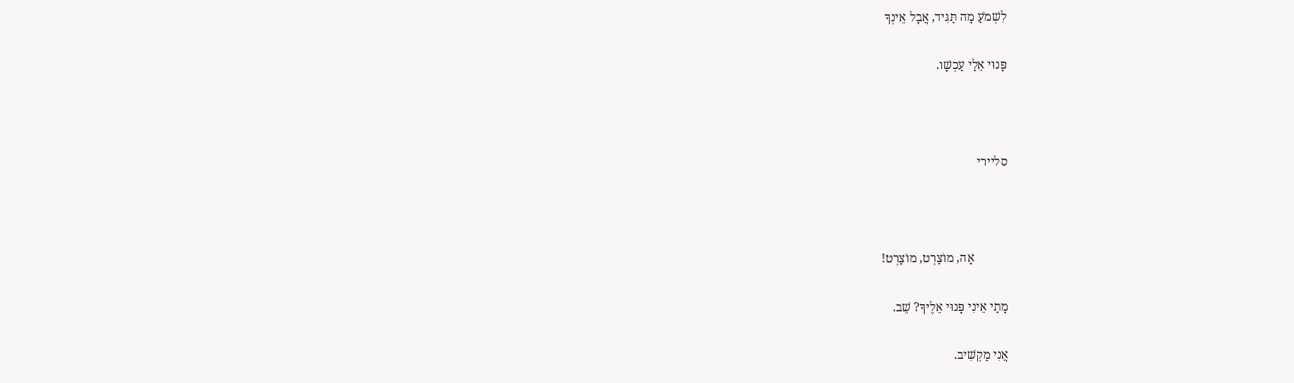לִשְׁמֹעַ מָה תַּגִּיד, אֲבָל אֵינְךָ

פָּנוּי אֵלַי עַכְשָׁו.



סליירי



           אָה, מוֹצַרְט, מוֹצַרְט!

מָתַי אֵינִי פָּנוּי אֵלֶיךָ? שֵׁב.

אֲנִי מַקְשִׁיב.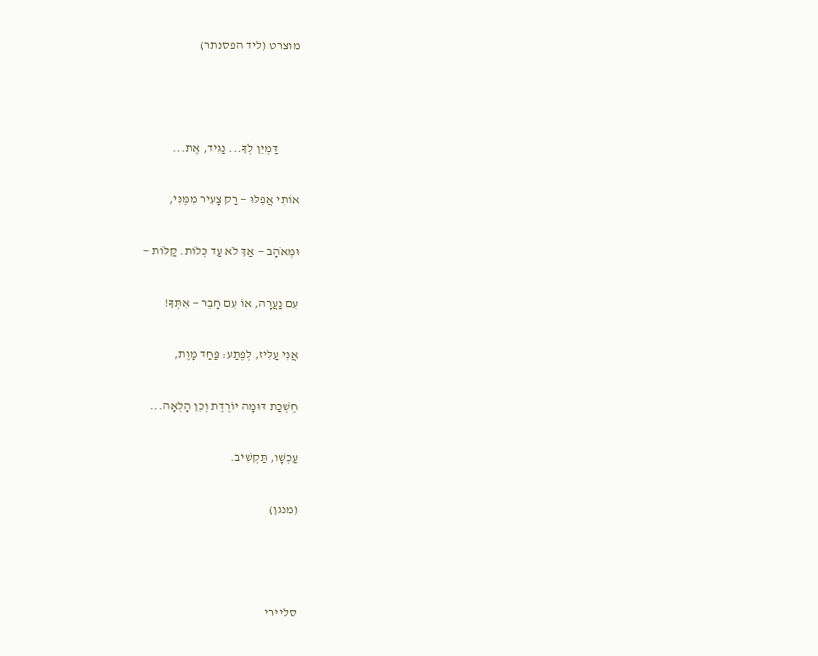מוצרט (ליד הפסנתר)



         דַּמְיֵן לְךָ... נַגִּיד, אֶת...

אוֹתִי אֲפִלּוּ — רַק צָעִיר מִמֶּנִּי,

וּמְאֹהָב — אַךְ לֹא עַד כְּלוֹת. קַלּוֹת —

עִם נַעֲרָה, אוֹ עִם חָבֵר — אִתְּךָ!

אֲנִי עַלִּיז, לְפֶתַע: פַּחַד מָוֶת,

חֶשְׁכַת דּוּמָה יוֹרֶדֶת וְכֵן הָלְאָה...

עַכְשָׁו, תַּקְשִׁיב.

(מנגן)



סליירי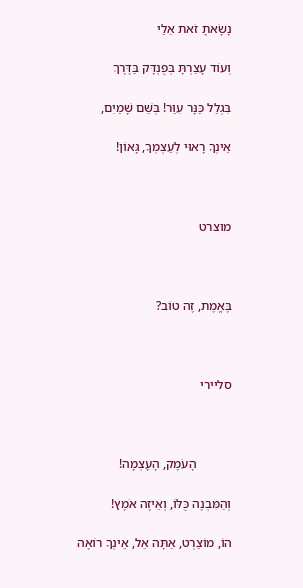נָשָׂאתָ זֹאת אֵלַי

וְעוֹד עָצַרְתָּ בְּפֻנְדָּק בַּדֶּרֶךְ

בִּגְלַל כַּנָּר עִוֵּר! בְּשֵׁם שָׁמַיִם,

אֵינְךָ רָאוּי לְעַצְמְךָ, גָּאוֹן!



מוצרט



בֶּאֱמֶת, זֶה טוֹב?



סליירי



           הָעֹמֶק, הָעָצְמָה!

וְהַמִּבְנֶה כֻּלּוֹ, וְאֵיזֶה אֹמֶץ!

הוֹ, מוֹצַרְט, אַתָּה אֵל, אֵינְךָ רוֹאֶה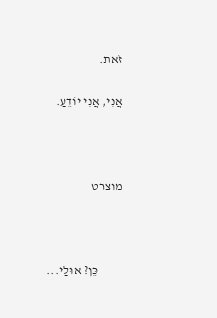זֹאת.

אֲנִי, אֲנִי יוֹדֵעַ.



מוצרט



          כֵּן? אוּלַי...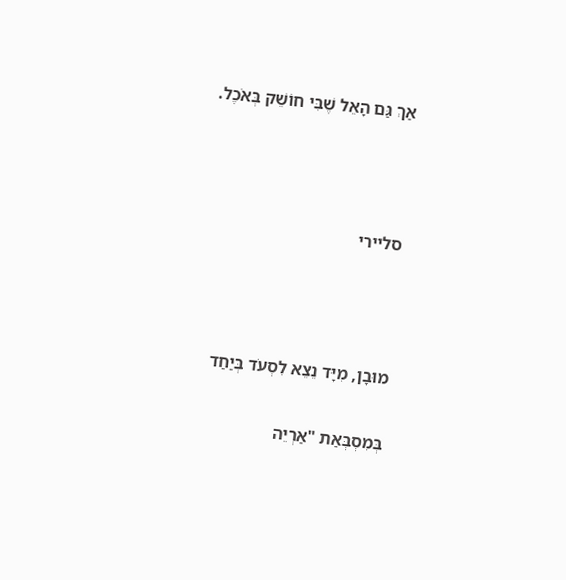אַךְ גַּם הָאֵל שֶׁבִּי חוֹשֵׁק בְּאֹכֶל.



סליירי



מוּבָן, מִיָּד נֵצֵא לִסְעֹד בְּיַחַד

בְּמִסְבְּאַת "אַרְיֵה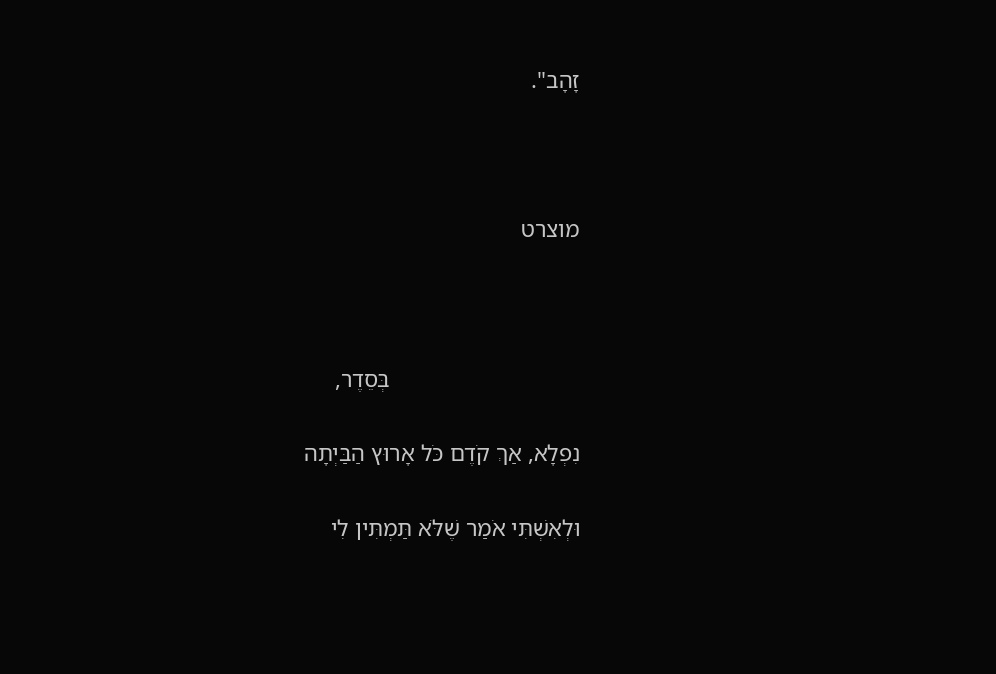זָהָב".



מוצרט



                                בְּסֵדֶר,

נִפְלָא, אַךְ קֹדֶם כֹּל אָרוּץ הַבַּיְתָה

וּלְאִשְׁתִּי אֹמַר שֶׁלֹּא תַּמְתִּין לִי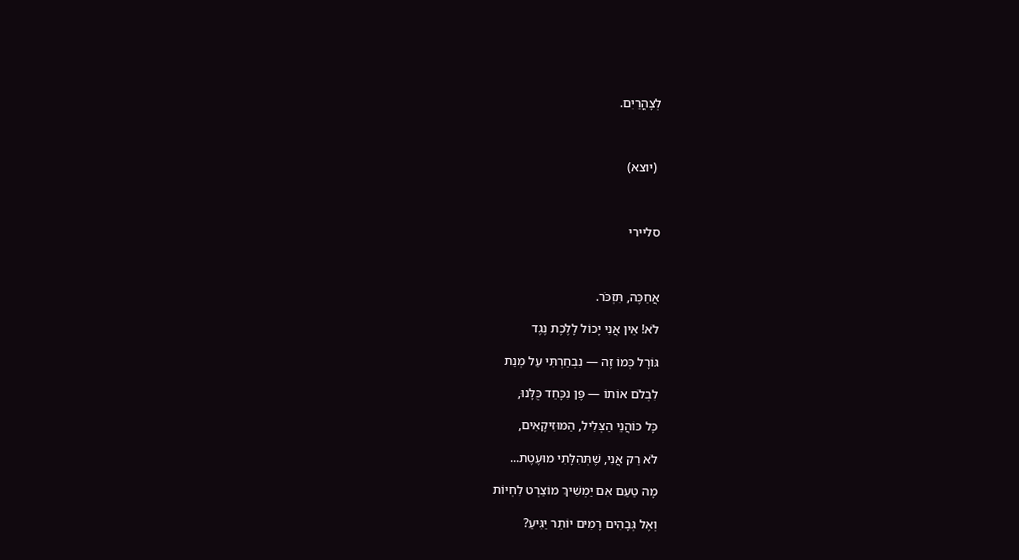לְצָהֳרַיִם.



 (יוצא)



סליירי



אֲחַכֶּה, תִּזְכֹּר.

לֹא! אֵין אֲנִי יָכוֹל לָלֶכֶת נֶגֶד

גּוֹרָל כְּמוֹ זֶה — נִבְחַרְתִּי עַל מְנַת

לִבְלֹם אוֹתוֹ — פֶּן נִכָּחֵד כֻּלָּנוּ,

כָּל כּוֹהֲנֵי הַצְּלִיל, הַמּוּזִיקָאִים,

לֹא רַק אֲנִי, שֶׁתְּהִלָּתִי מוּעֶטֶת...

מָה טַעַם אִם יַמְשִׁיךְ מוֹצַרְט לִחְיוֹת

וְאֶל גְּבָהִים רָמִים יוֹתֵר יַגִּיעַ?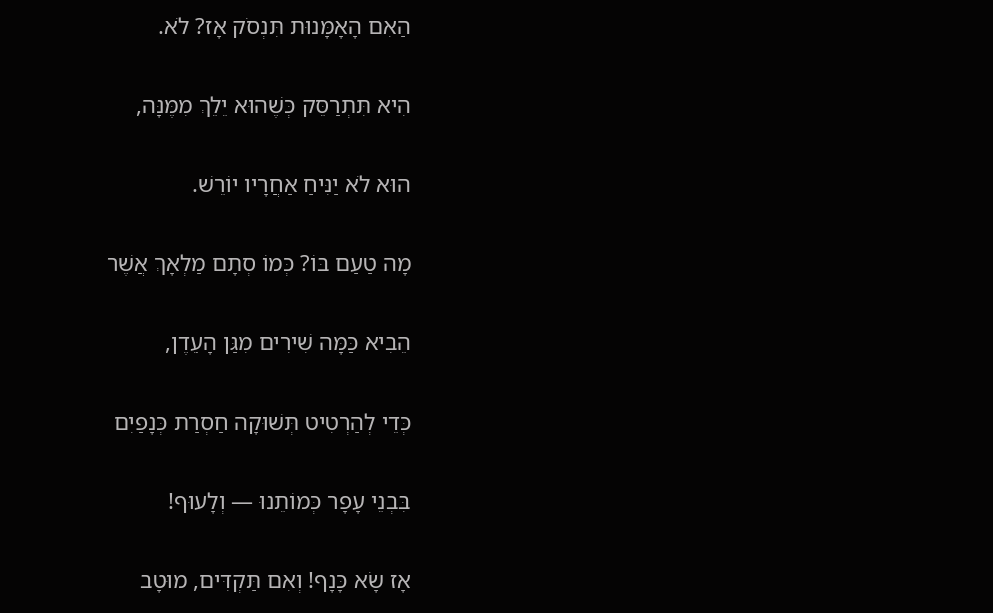הַאִם הָאָמָּנוּת תִּנְסֹק אָז? לֹא.

הִיא תִּתְרַסֵּק כְּשֶׁהוּא יֵלֵךְ מִמֶּנָּה,

הוּא לֹא יַנִּיחַ אַחֲרָיו יוֹרֵשׁ.

מָה טַעַם בּוֹ? כְּמוֹ סְתָם מַלְאָךְ אֲשֶׁר

הֵבִיא כַּמָּה שִׁירִים מִגַּן הָעִֵדֶן,

כְּדֵי לְהַרְטִיט תְּשׁוּקָה חַסְרַת כְּנָפַיִם

בִּבְנֵי עָפָר כְּמוֹתֵנוּ — וְלָעוּף!

אָז שָׂא כָּנָף! וְאִם תַּקְדִּים, מוּטָב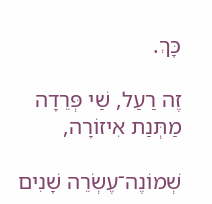כָּךְ.

זֶה רַעַל, שַׁי פְּרֵדָה מַתְּנַת אִיזוֹרָה,

שְׁמוֹנֶה־עֶשְׂרֵה שָׁנִים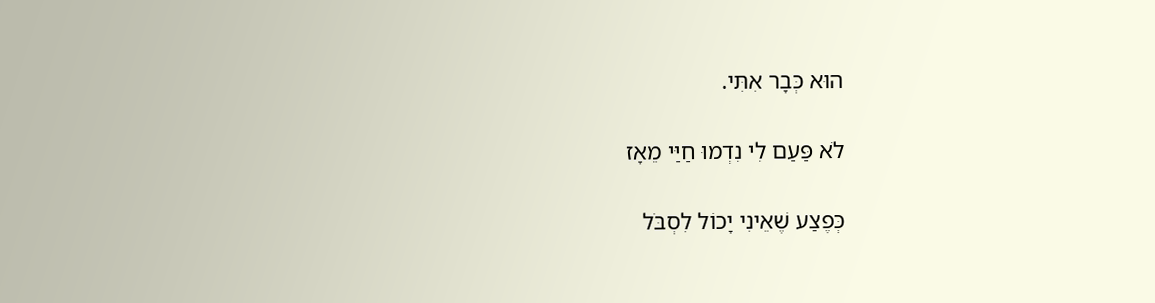הוּא כְּבָר אִתִּי.

לֹא פַּעַם לִי נִדְמוּ חַיַּי מֵאָז

כְּפֶצַע שֶׁאֵינִי יָכוֹל לִסְבֹּל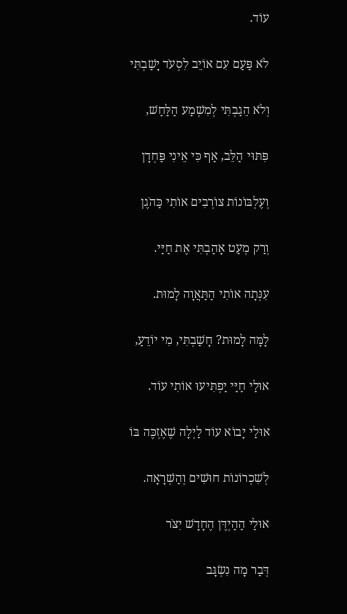עוֹד.

לֹא פַּעַם עִם אוֹיֵב לִסְעֹד יָשַׁבְתִּי

וְלֹא הֵגַבְתִּי לְמִשְׁמַע הַלַּחַשׁ,

פִּתּוּי הַלֵּב, אַף כִּי אֵינִי פַּחְדָן

וְעֶלְבּוֹנוֹת צוֹרְבִים אוֹתִי כַּהֹגֶן

וְרַק מְעַט אָהַבְתִּי אֶת חַיַּי.

עִנְּתָה אוֹתִי הַתַּאֲוָה לָמוּת.

לָמָּה לָמוּת? חָשַׁבְתִּי, מִי יוֹדֵעַ,

אוּלַי חַיַּי יַפְתִּיעוּ אוֹתִי עוֹד.

אוּלַי יָבוֹא עוֹד לַיְלָה שֶׁאֶזְכֶּה בּוֹ

לְשִׁכְרוֹנוֹת חוּשִׁים וְהַשְׁרָאָה.

אוּלַי הַהַיְדֶּן הֶחָדָשׁ יִצֹּר

דְּבַר מָה נִשְׂגָּב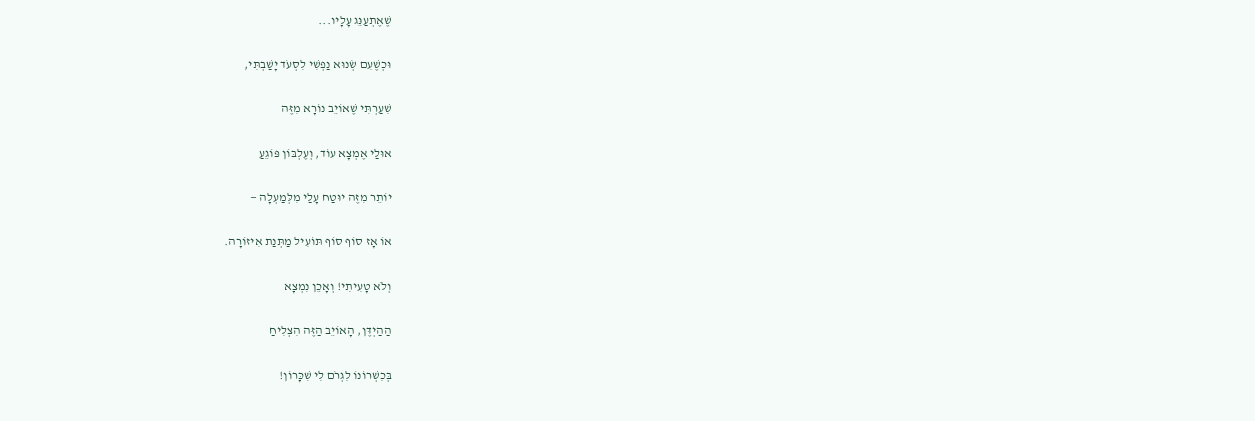שֶׁאֶתְעַנֵּג עָלָיו...

וּכְשֶׁעִם שְׂנוּא נַפְשִׁי לִסְעֹד יָשַׁבְתִּי,

שִׁעַרְתִּי שֶׁאוֹיֵב נוֹרָא מִזֶּה

אוּלַי אֶמְצָא עוֹד, וְעֶלְבּוֹן פּוֹגֵעַ

יוֹתֵר מִזֶּה יוּטַח עָלַי מִלְּמַעְלָה —

אוֹ אָז סוֹף סוֹף תּוֹעִיל מַתְּנַת אִיזוֹרָה.

וְלֹא טָעִיתִי! וְאָכֵן נִמְצָא

הַהַיְדֶּן, הָאוֹיֵב הַזֶּה הִצְלִיחַ

בְּכִשְׁרוֹנוֹ לִגְרֹם לִי שִׁכָּרוֹן!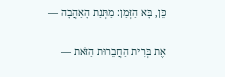כֵּן, בָּא הַזְּמַן: מַתְּנַת הָאַהֲבָה —

אֶת בְּרִית הַחֲבֵרוּת הַזֹּאת —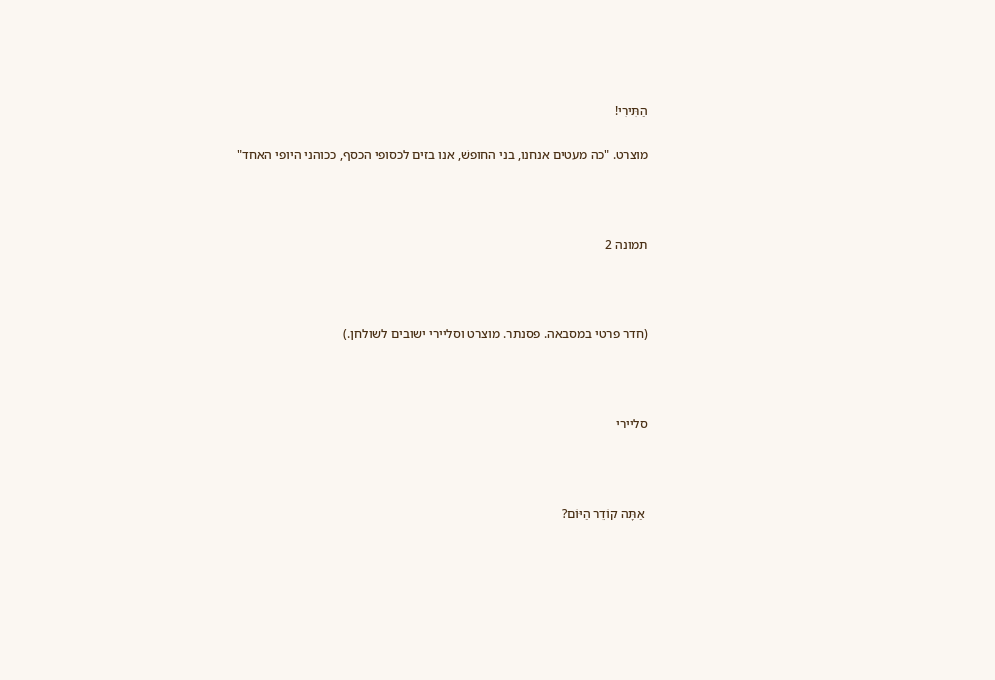הַתִּירִי!

מוצרט. "כה מעטים אנחנו, בני החופשׁ, אנו בזים לכסופי הכסף, ככוהני היופי האחד"



תמונה 2



(חדר פרטי במסבאה. פסנתר. מוצרט וסליירי ישובים לשולחן.)



סליירי



 אַתָּה קוֹדֵר הַיּוֹם?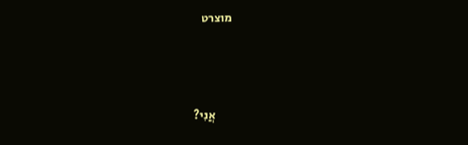מוצרט



        אֲנִי?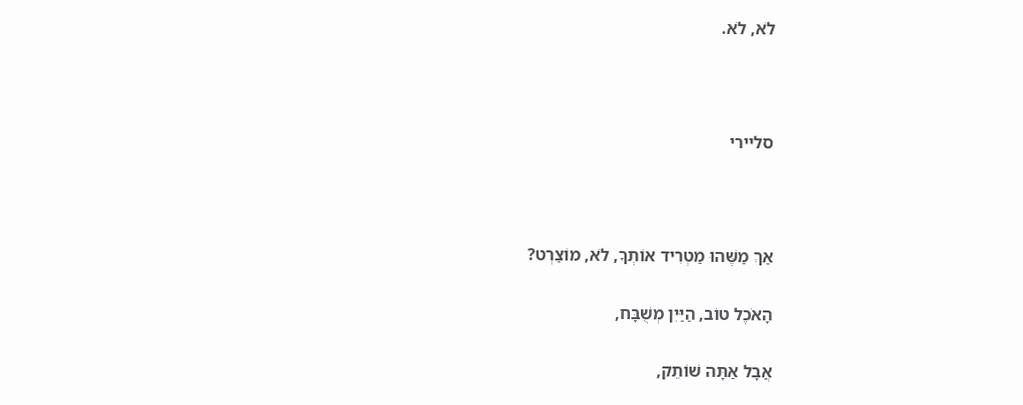לֹא, לֹא.



סליירי



אַךְ מַשֶּׁהוּ מַטְרִיד אוֹתְךָ, לֹא, מוֹצַרְט?

הָאֹכֶל טוֹב, הַיַּיִן מְשֻׁבָּח,

אֲבָל אַתָּה שׁוֹתֵק,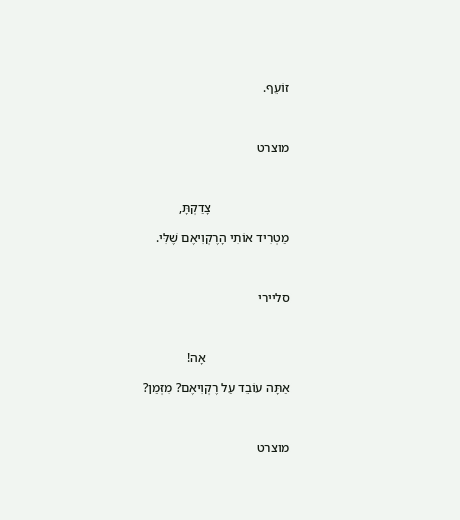זוֹעֵף.



מוצרט



                        צָדַקְתָּ,

מַטְרִיד אוֹתִי הָרֶקְוִיאֶם שֶׁלִּי.



סליירי



                          אָה!

אַתָּה עוֹבֵד עַל רֶקְוִיאֶם? מִזְּמַן?



מוצרט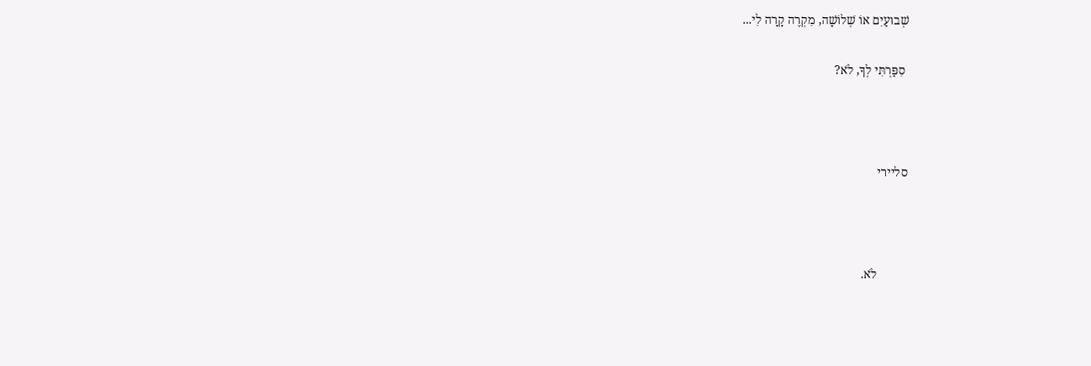שְׁבוּעַיִם אוֹ שְׁלוֹשָׁה, מִקְרֶה קָרָה לִי...

 סִפַּרְתִּי לְךָ, לֹא?



סליירי



          לֹא.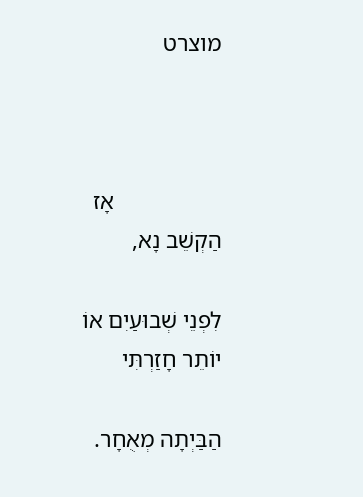מוצרט



                  אָז הַקְשֵׁב נָא,

לִפְנֵי שְׁבוּעַיִם אוֹ יוֹתֵר חָזַרְתִּי

הַבַּיְתָה מְאֻחָר.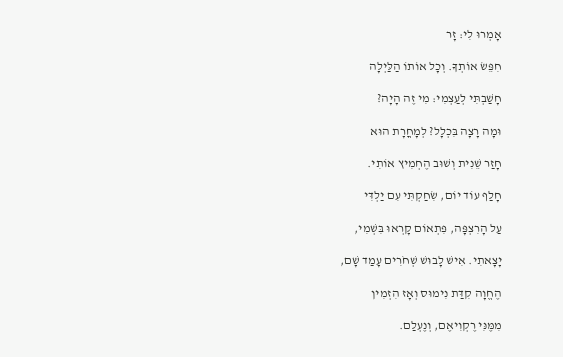אָמְרוּ לִי: זָר

חִפֵּשׂ אוֹתְךָ. וְכָל אוֹתוֹ הַלַּיְלָה

חָשַׁבְתִּי לְעַצְמִי: מִי זֶה הָיָה?

וּמָה רָצָה בִּכְלָל? לְמָחֳרָת הוּא

חָזַר שֵׁנִית וְשׁוּב הֶחְמִיץ אוֹתִי.

חָלַף עוֹד יוֹם, שִׂחַקְתִּי עִם יַלְדִּי

עַל הָרִצְפָּה, פִּתְאוֹם קָרְאוּ בִּשְׁמִי,

יָצָאתִי. אִישׁ לָבוּשׁ שְׁחֹרִים עָמַד שָׁם,

הֶחֱוָה קִדַּת נִימוּס וְאָז הִזְמִין

מִמֶּנִּי רֶקְוִיאֶם, וְנֶעְלַם.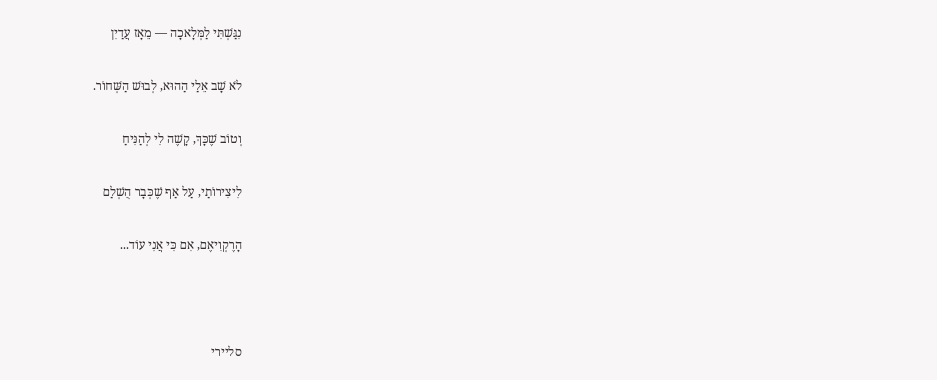נִגַּשְׁתִּי לַמְּלָאכָה — מֵאָז עֲדַיִן

לֹא שָׁב אֵלַי הַהוּא, לְבוּשׁ הַשְּׁחוֹר.

וְטוֹב שֶׁכָּךְ, קָשֶׁה לִי לְהַנִּיחַ

לִיצִירוֹתַי, עַל אַף שֶׁכְּבָר הֻשְׁלַם

הָרֶקְוִיאֶם, אִם כִּי אֲנִי עוֹד...



סליירי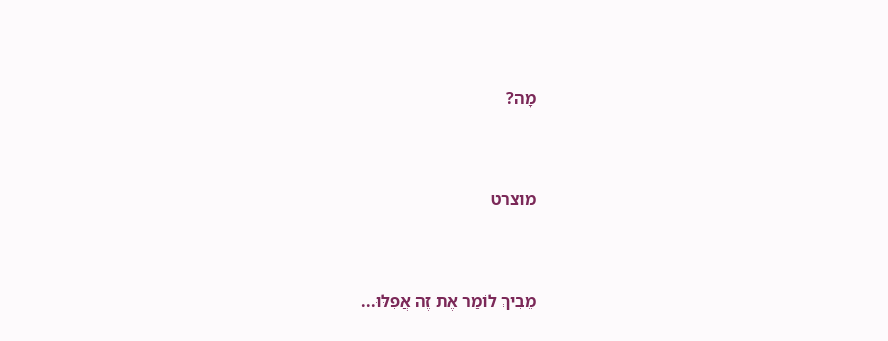מָה?



מוצרט



מֵבִיךְ לוֹמַר אֶת זֶה אֲפִלּוּ...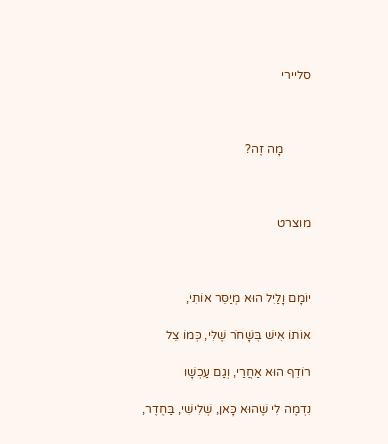סליירי



         מָה זֶה?



מוצרט



יוֹמָם וָלַיִל הוּא מְיַסֵּר אוֹתִי,

אוֹתוֹ אִישׁ בְּשָׁחֹר שֶׁלִּי, כְּמוֹ צֵל

רוֹדֵף הוּא אַחֲרַי, וְגַם עַכְשָׁו

נִדְמֶה לִי שֶׁהוּא כָּאן, שְׁלִישִׁי, בַּחֶדֶר,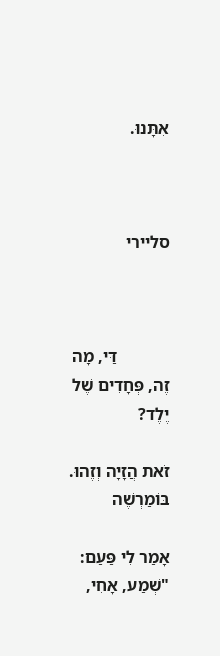אִתָּנוּ.



סליירי



            דַּי, מָה זֶה, פְּחָדִים שֶׁל יֶלֶד?

זֹאת הֲזָיָה וְזֶהוּ. בּוֹמַרְשֶׁה

אָמַר לִי פַּעַם: "שְׁמַע, אָחִי,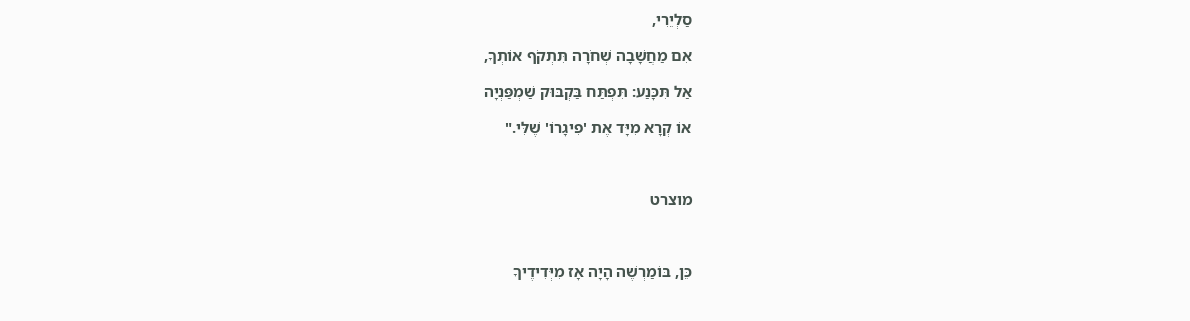סַלְיֵרִי,

אִם מַחֲשָׁבָה שְׁחֹרָה תִּתְקֹף אוֹתְךָ,

אַל תִּכָּנַע: תִּפְתַּח בַּקְבּוּק שַׁמְפַּנְיָה

אוֹ קְרָא מִיָּד אֶת 'פִיגָרוֹ' שֶׁלִּי."



מוצרט



כֵּן, בּוֹמַרְשֶׁה הָיָה אָז מִיְּדִידֶיךָ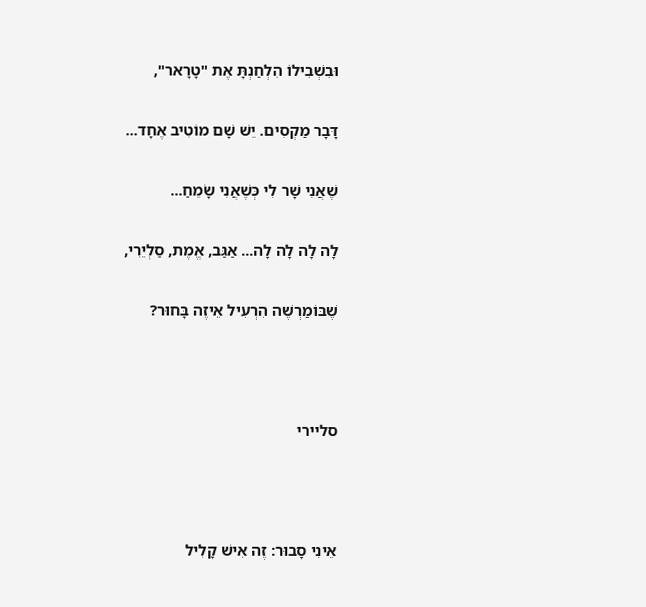וּבִשְׁבִילוֹ הִלְחַנְתָּ אֶת "טָרָאר",

דָּבָר מַקְסִים. יֵשׁ שָׁם מוֹטִיב אֶחָד...

שֶׁאֲנִי שָׁר לִי כְּשֶׁאֲנִי שָׂמֵחַ...

לָה לָה לָה לָה... אַגַּב, אֱמֶת, סַלְיֵרִי,

שֶׁבּוֹמַרְשֶׁה הִרְעִיל אֵיזֶה בָּחוּר?



סליירי



אֵינִי סָבוּר: זֶה אִישׁ קָלִיל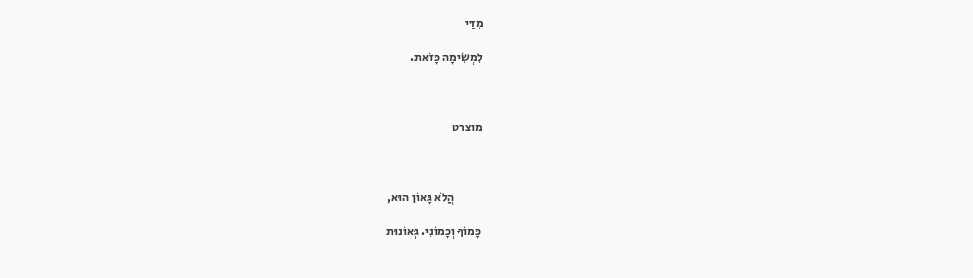מִדַּי

לִמְשִׂימָה כָּזֹאת.



מוצרט



            הֲלֹא גָּאוֹן הוּא,

 כָּמוֹךָ וְכָמוֹנִי. גְּאוֹנוּת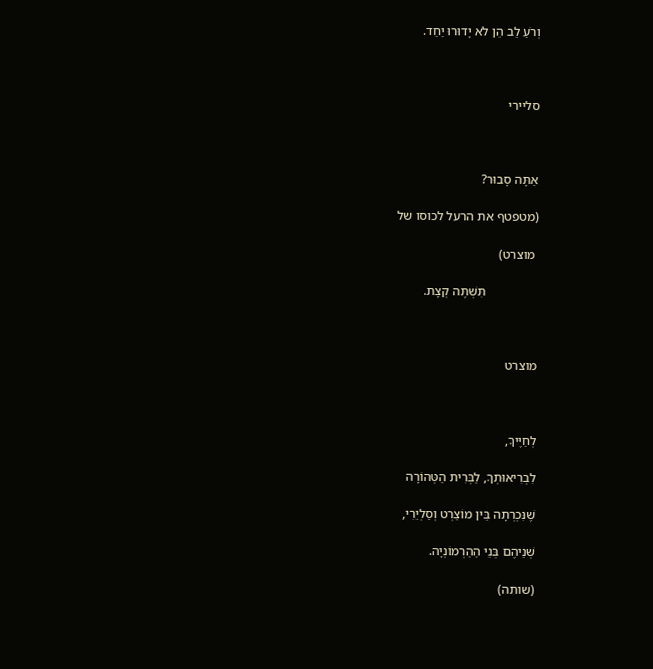וְרֹעַ לֵב הֵן לֹא יָדוּרוּ יַחַד.



סליירי



אַתָּה סָבוּר?

(מטפטף את הרעל לכוסו של

 מוצרט)

                תִּשְׁתֶּה קְצָת.



מוצרט



לְחַיֶּיךָ,

לִבְרִיאוּתְךָ, לַבְּרִית הַטְּהוֹרָה

שֶׁנִּכְרְתָה בֵּין מוֹצַרְט וְסַלְיֵרִי,

שְׁנֵיהֶם בְּנֵי הַהַרְמוֹנְיָה.

(שותה)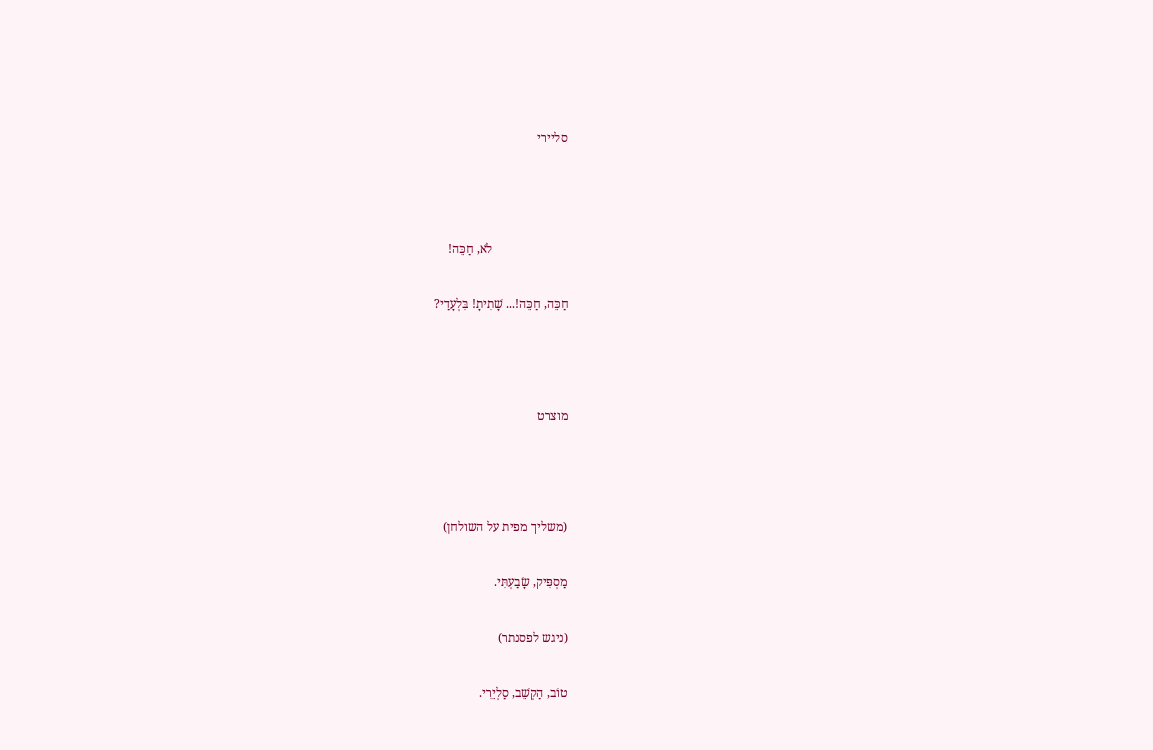סליירי



                        לֹא, חַכֵּה!

חַכֵּה, חַכֵּה!... שָׁתִיתָ! בִּלְעָדַי?



מוצרט



(משליך מפית על השולחן)

מַסְפִּיק, שָׂבַעְתִּי.

(ניגש לפסנתר)

טוֹב, הַקְשֵׁב, סַלְיֵרִי.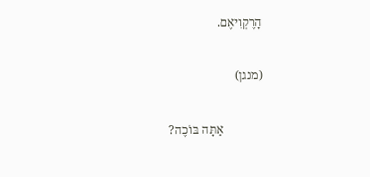הָרֶקְוִיאֶם.

(מנגן)

             אַתָּה בּוֹכֶה?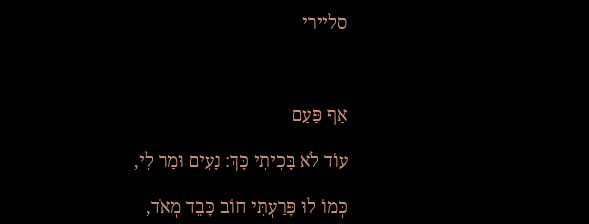סליירי



אַף פַּעַם

עוֹד לֹא בָּכִיתִי כָּךְ: נָעִים וּמַר לִי,

כְּמוֹ לוּ פָּרַעְתִּי חוֹב כָּבֵד מְאֹד,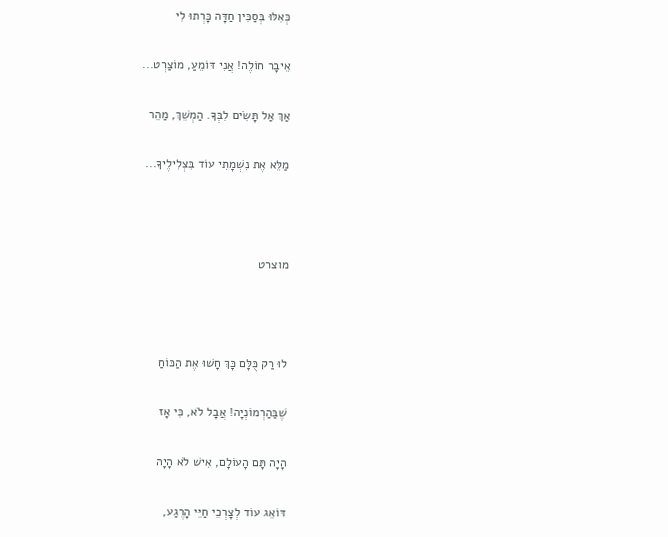כְּאִלּוּ בְּסַכִּין חַדָּה כָּרְתוּ לִי

אֵיבָר חוֹלֶה! אֲנִי דּוֹמֵעַ, מוֹצַרְט...

אַךְ אַל תָּשִׂים לִבְּךָ. הַמְשֵׁךְ, מַהֵר

מַלֵּא אֶת נִשְׁמָתִי עוֹד בִּצְלִילֶיךָ...



מוצרט



לוּ רַק כֻּלָּם כָּךְ חָשׁוּ אֶת הַכּוֹחַ

שֶׁבַּהַרְמוֹנְיָה! אֲבָל לֹא, כִּי אָז

הָיָה תָּם הָעוֹלָם, אִישׁ לֹא הָיָה

דּוֹאֵג עוֹד לְצָרְכֵי חַיֵּי הָרֶגַע,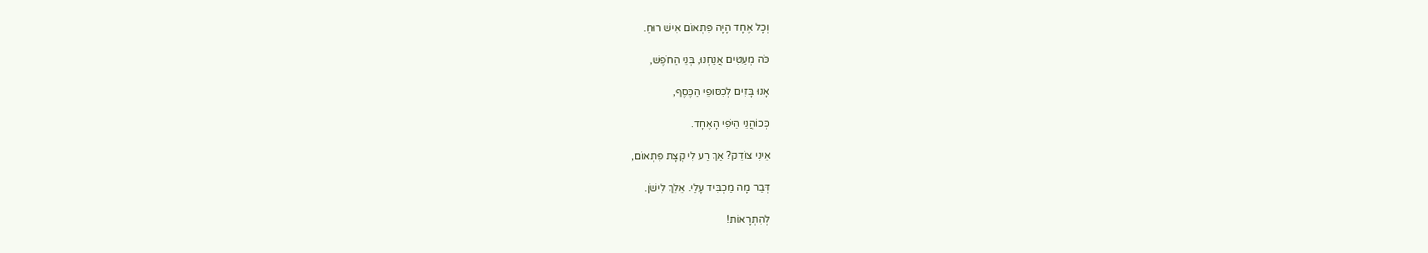וְכָל אֶחָד הָיָה פִּתְאוֹם אִישׁ רוּחַ.

כֹּה מְעַטִּים אֲנַחְנוּ, בְּנֵי הַחֹפֶשׁ,

אָנוּ בָּזִים לְכִסּוּפֵי הַכֶּסֶף,

כְּכוֹהֲנֵי הַיֹּפִי הָאֶחָד.

אֵינִי צוֹדֵק? אַךְ רַע לִי קְצָת פִּתְאוֹם,

דְּבַר מָה מַכְבִּיד עָלַי. אֵלֵךְ לִישֹׁן.

לְהִתְרָאוֹת!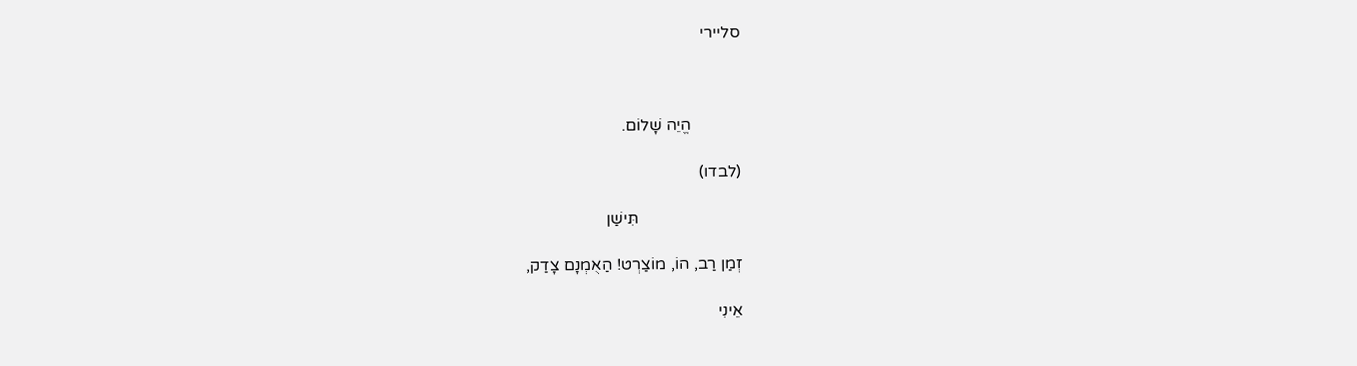סליירי



            הֱיֵה שָׁלוֹם.

(לבדו)

                         תִּישַׁן

זְמַן רַב, הוֹ, מוֹצַרְט! הַאֻמְנָם צָדַק,

אֵינִי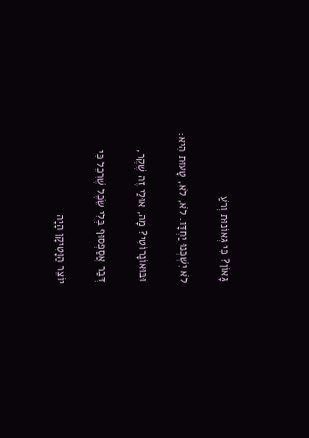גָּאוֹן? כִּי גְּאוֹנוּת וְרֹעַ

לֹא יִשְׁכְּנוּ יַחְדָּו. לֹא, לֹא, טָעוּת הִיא:

וּבּוּאוֹנָרוֹטִי? מָה, אוּלַי זֶה שֶׁקֶר,

דְּבַר אֲסַפְסוּף בְּלִי שֵׂכֶל שֶׁרִכֵל כִּי

יוֹצֵר הַוָּטִיקָן הָיָה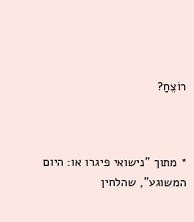רוֹצֵחַ?



* מתוך "נישואי פיגרו או: היום המשוגע", שהלחין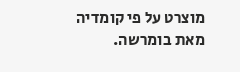מוצרט על פי קומדיה מאת בומרשה.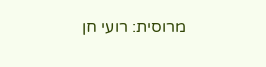מרוסית: רועי חן